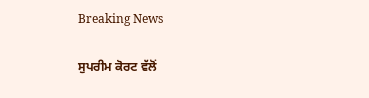Breaking News

ਸੁਪਰੀਮ ਕੋਰਟ ਵੱਲੋਂ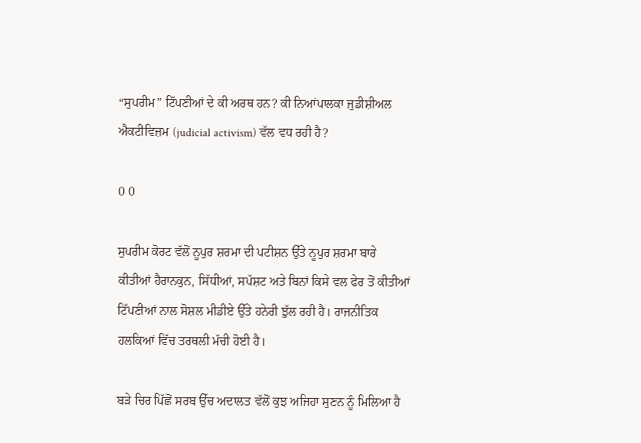“ਸੁਪਰੀਮ” ਟਿੱਪਣੀਆਂ ਦੇ ਕੀ ਅਰਥ ਹਨ? ਕੀ ਨਿਆਂਪਾਲਕਾ ਜੁਡੀਸ਼ੀਅਲ ਐਕਟੀਵਿਜ਼ਮ (judicial activism) ਵੱਲ ਵਧ ਰਹੀ ਹੈ?

0 0

ਸੁਪਰੀਮ ਕੋਰਟ ਵੱਲੋਂ ਨੂਪੁਰ ਸ਼ਰਮਾ ਦੀ ਪਟੀਸ਼ਨ ਉੱਤੇ ਨੂਪੁਰ ਸ਼ਰਮਾ ਬਾਰੇ ਕੀਤੀਆਂ ਹੈਰਾਨਕੁਨ, ਸਿੱਧੀਆਂ, ਸਪੱਸ਼ਟ ਅਤੇ ਬਿਨਾਂ ਕਿਸੇ ਵਲ ਫੇਰ ਤੋਂ ਕੀਤੀਆਂ ਟਿੱਪਣੀਆਂ ਨਾਲ ਸੋਸ਼ਲ ਮੀਡੀਏ ਉੱਤੇ ਹਨੇਰੀ ਝੁੱਲ ਰਹੀ ਹੈ। ਰਾਜਨੀਤਿਕ ਹਲਕਿਆਂ ਵਿੱਚ ਤਰਥਲੀ ਮੱਚੀ ਹੋਈ ਹੈ।

ਬੜੇ ਚਿਰ ਪਿੱਛੋਂ ਸਰਬ ਉੱਚ ਅਦਾਲਤ ਵੱਲੋਂ ਕੁਝ ਅਜਿਹਾ ਸੁਣਨ ਨੂੰ ਮਿਲਿਆ ਹੈ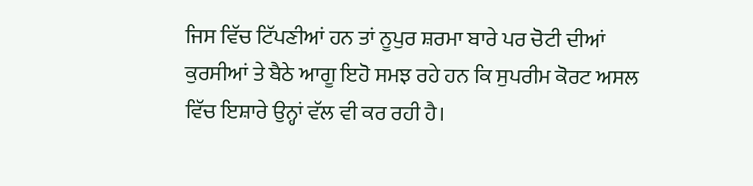ਜਿਸ ਵਿੱਚ ਟਿੱਪਣੀਆਂ ਹਨ ਤਾਂ ਨੂਪੁਰ ਸ਼ਰਮਾ ਬਾਰੇ ਪਰ ਚੋਟੀ ਦੀਆਂ ਕੁਰਸੀਆਂ ਤੇ ਬੈਠੇ ਆਗੂ ਇਹੋ ਸਮਝ ਰਹੇ ਹਨ ਕਿ ਸੁਪਰੀਮ ਕੋਰਟ ਅਸਲ ਵਿੱਚ ਇਸ਼ਾਰੇ ਉਨ੍ਹਾਂ ਵੱਲ ਵੀ ਕਰ ਰਹੀ ਹੈ।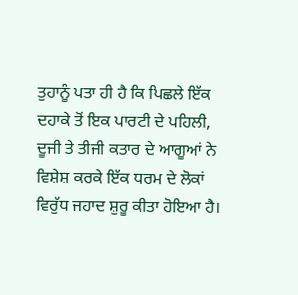ਤੁਹਾਨੂੰ ਪਤਾ ਹੀ ਹੈ ਕਿ ਪਿਛਲੇ ਇੱਕ ਦਹਾਕੇ ਤੋਂ ਇਕ ਪਾਰਟੀ ਦੇ ਪਹਿਲੀ, ਦੂਜੀ ਤੇ ਤੀਜੀ ਕਤਾਰ ਦੇ ਆਗੂਆਂ ਨੇ ਵਿਸ਼ੇਸ਼ ਕਰਕੇ ਇੱਕ ਧਰਮ ਦੇ ਲੋਕਾਂ ਵਿਰੁੱਧ ਜਹਾਦ ਸ਼ੁਰੂ ਕੀਤਾ ਹੋਇਆ ਹੈ।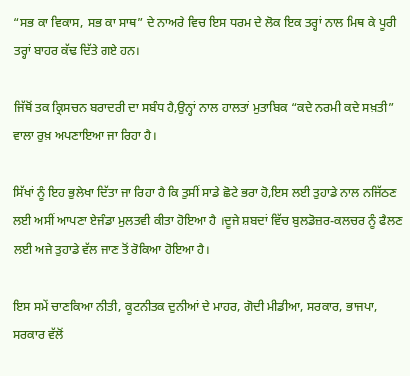“ਸਭ ਕਾ ਵਿਕਾਸ, ਸਭ ਕਾ ਸਾਥ” ਦੇ ਨਾਅਰੇ ਵਿਚ ਇਸ ਧਰਮ ਦੇ ਲੋਕ ਇਕ ਤਰ੍ਹਾਂ ਨਾਲ ਮਿਥ ਕੇ ਪੂਰੀ ਤਰ੍ਹਾਂ ਬਾਹਰ ਕੱਢ ਦਿੱਤੇ ਗਏ ਹਨ।

ਜਿੱਥੋਂ ਤਕ ਕ੍ਰਿਸਚਨ ਬਰਾਦਰੀ ਦਾ ਸਬੰਧ ਹੈ,ਉਨ੍ਹਾਂ ਨਾਲ ਹਾਲਤਾਂ ਮੁਤਾਬਿਕ “ਕਦੇ ਨਰਮੀ ਕਦੇ ਸਖ਼ਤੀ” ਵਾਲਾ ਰੁਖ਼ ਅਪਣਾਇਆ ਜਾ ਰਿਹਾ ਹੈ।

ਸਿੱਖਾਂ ਨੂੰ ਇਹ ਭੁਲੇਖਾ ਦਿੱਤਾ ਜਾ ਰਿਹਾ ਹੈ ਕਿ ਤੁਸੀਂ ਸਾਡੇ ਛੋਟੇ ਭਰਾ ਹੋ,ਇਸ ਲਈ ਤੁਹਾਡੇ ਨਾਲ ਨਜਿੱਠਣ ਲਈ ਅਸੀਂ ਆਪਣਾ ਏਜੰਡਾ ਮੁਲਤਵੀ ਕੀਤਾ ਹੋਇਆ ਹੈ ।ਦੂਜੇ ਸ਼ਬਦਾਂ ਵਿੱਚ ਬੁਲਡੋਜ਼ਰ-ਕਲਚਰ ਨੂੰ ਫੈਲਣ ਲਈ ਅਜੇ ਤੁਹਾਡੇ ਵੱਲ ਜਾਣ ਤੋਂ ਰੋਕਿਆ ਹੋਇਆ ਹੈ।

ਇਸ ਸਮੇਂ ਚਾਣਕਿਆ ਨੀਤੀ, ਕੂਟਨੀਤਕ ਦੁਨੀਆਂ ਦੇ ਮਾਹਰ, ਗੋਦੀ ਮੀਡੀਆ, ਸਰਕਾਰ, ਭਾਜਪਾ, ਸਰਕਾਰ ਵੱਲੋਂ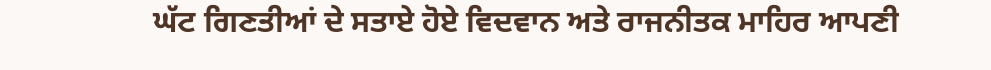ਘੱਟ ਗਿਣਤੀਆਂ ਦੇ ਸਤਾਏ ਹੋਏ ਵਿਦਵਾਨ ਅਤੇ ਰਾਜਨੀਤਕ ਮਾਹਿਰ ਆਪਣੀ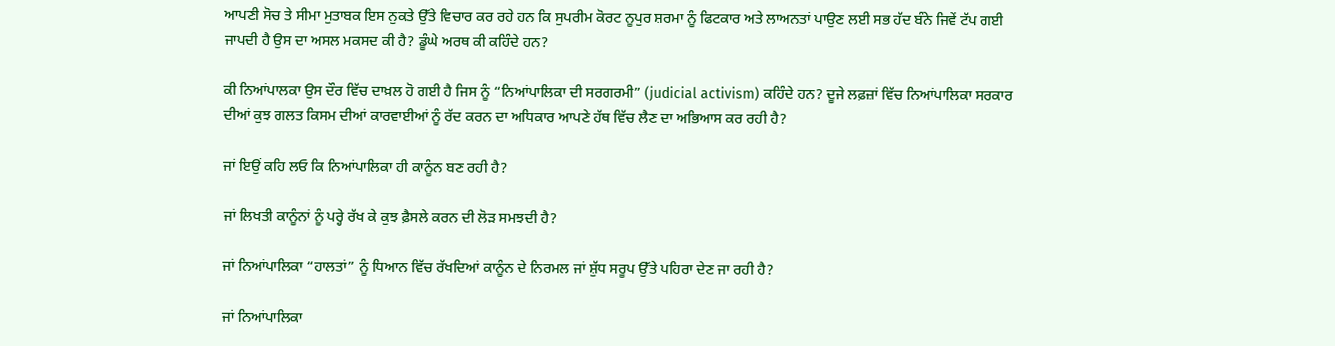ਆਪਣੀ ਸੋਚ ਤੇ ਸੀਮਾ ਮੁਤਾਬਕ ਇਸ ਨੁਕਤੇ ਉੱਤੇ ਵਿਚਾਰ ਕਰ ਰਹੇ ਹਨ ਕਿ ਸੁਪਰੀਮ ਕੋਰਟ ਨੂਪੁਰ ਸ਼ਰਮਾ ਨੂੰ ਫਿਟਕਾਰ ਅਤੇ ਲਾਅਨਤਾਂ ਪਾਉਣ ਲਈ ਸਭ ਹੱਦ ਬੰਨੇ ਜਿਵੇਂ ਟੱਪ ਗਈ ਜਾਪਦੀ ਹੈ ਉਸ ਦਾ ਅਸਲ ਮਕਸਦ ਕੀ ਹੈ? ਡੂੰਘੇ ਅਰਥ ਕੀ ਕਹਿੰਦੇ ਹਨ?

ਕੀ ਨਿਆਂਪਾਲਕਾ ਉਸ ਦੌਰ ਵਿੱਚ ਦਾਖ਼ਲ ਹੋ ਗਈ ਹੈ ਜਿਸ ਨੂੰ “ਨਿਆਂਪਾਲਿਕਾ ਦੀ ਸਰਗਰਮੀ” (judicial activism) ਕਹਿੰਦੇ ਹਨ? ਦੂਜੇ ਲਫ਼ਜ਼ਾਂ ਵਿੱਚ ਨਿਆਂਪਾਲਿਕਾ ਸਰਕਾਰ ਦੀਆਂ ਕੁਝ ਗਲਤ ਕਿਸਮ ਦੀਆਂ ਕਾਰਵਾਈਆਂ ਨੂੰ ਰੱਦ ਕਰਨ ਦਾ ਅਧਿਕਾਰ ਆਪਣੇ ਹੱਥ ਵਿੱਚ ਲੈਣ ਦਾ ਅਭਿਆਸ ਕਰ ਰਹੀ ਹੈ?

ਜਾਂ ਇਉਂ ਕਹਿ ਲਓ ਕਿ ਨਿਆਂਪਾਲਿਕਾ ਹੀ ਕਾਨੂੰਨ ਬਣ ਰਹੀ ਹੈ?

ਜਾਂ ਲਿਖਤੀ ਕਾਨੂੰਨਾਂ ਨੂੰ ਪਰ੍ਹੇ ਰੱਖ ਕੇ ਕੁਝ ਫ਼ੈਸਲੇ ਕਰਨ ਦੀ ਲੋੜ ਸਮਝਦੀ ਹੈ?

ਜਾਂ ਨਿਆਂਪਾਲਿਕਾ “ਹਾਲਤਾਂ” ਨੂੰ ਧਿਆਨ ਵਿੱਚ ਰੱਖਦਿਆਂ ਕਾਨੂੰਨ ਦੇ ਨਿਰਮਲ ਜਾਂ ਸ਼ੁੱਧ ਸਰੂਪ ਉੱਤੇ ਪਹਿਰਾ ਦੇਣ ਜਾ ਰਹੀ ਹੈ?

ਜਾਂ ਨਿਆਂਪਾਲਿਕਾ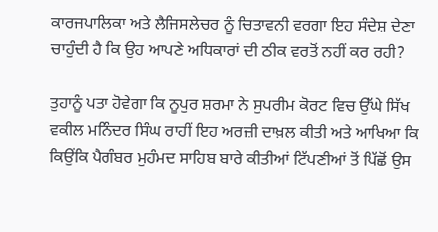ਕਾਰਜਪਾਲਿਕਾ ਅਤੇ ਲੈਜਿਸਲੇਚਰ ਨੂੰ ਚਿਤਾਵਨੀ ਵਰਗਾ ਇਹ ਸੰਦੇਸ਼ ਦੇਣਾ ਚਾਹੁੰਦੀ ਹੈ ਕਿ ਉਹ ਆਪਣੇ ਅਧਿਕਾਰਾਂ ਦੀ ਠੀਕ ਵਰਤੋਂ ਨਹੀਂ ਕਰ ਰਹੀ?

ਤੁਹਾਨੂੰ ਪਤਾ ਹੋਵੇਗਾ ਕਿ ਨੂਪੁਰ ਸ਼ਰਮਾ ਨੇ ਸੁਪਰੀਮ ਕੋਰਟ ਵਿਚ ਉੱਘੇ ਸਿੱਖ ਵਕੀਲ ਮਨਿੰਦਰ ਸਿੰਘ ਰਾਹੀਂ ਇਹ ਅਰਜ਼ੀ ਦਾਖ਼ਲ ਕੀਤੀ ਅਤੇ ਆਖਿਆ ਕਿ ਕਿਉਂਕਿ ਪੈਗੰਬਰ ਮੁਹੰਮਦ ਸਾਹਿਬ ਬਾਰੇ ਕੀਤੀਆਂ ਟਿੱਪਣੀਆਂ ਤੋਂ ਪਿੱਛੋਂ ਉਸ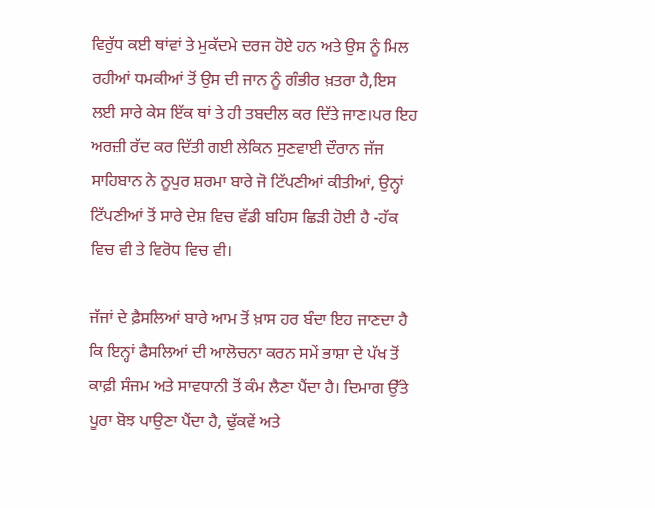ਵਿਰੁੱਧ ਕਈ ਥਾਂਵਾਂ ਤੇ ਮੁਕੱਦਮੇ ਦਰਜ ਹੋਏ ਹਨ ਅਤੇ ਉਸ ਨੂੰ ਮਿਲ ਰਹੀਆਂ ਧਮਕੀਆਂ ਤੋਂ ਉਸ ਦੀ ਜਾਨ ਨੂੰ ਗੰਭੀਰ ਖ਼ਤਰਾ ਹੈ,ਇਸ ਲਈ ਸਾਰੇ ਕੇਸ ਇੱਕ ਥਾਂ ਤੇ ਹੀ ਤਬਦੀਲ ਕਰ ਦਿੱਤੇ ਜਾਣ।ਪਰ ਇਹ ਅਰਜ਼ੀ ਰੱਦ ਕਰ ਦਿੱਤੀ ਗਈ ਲੇਕਿਨ ਸੁਣਵਾਈ ਦੌਰਾਨ ਜੱਜ ਸਾਹਿਬਾਨ ਨੇ ਨੂਪੁਰ ਸ਼ਰਮਾ ਬਾਰੇ ਜੋ ਟਿੱਪਣੀਆਂ ਕੀਤੀਆਂ, ਉਨ੍ਹਾਂ ਟਿੱਪਣੀਆਂ ਤੋਂ ਸਾਰੇ ਦੇਸ਼ ਵਿਚ ਵੱਡੀ ਬਹਿਸ ਛਿੜੀ ਹੋਈ ਹੈ -ਹੱਕ ਵਿਚ ਵੀ ਤੇ ਵਿਰੋਧ ਵਿਚ ਵੀ।

ਜੱਜਾਂ ਦੇ ਫ਼ੈਸਲਿਆਂ ਬਾਰੇ ਆਮ ਤੋਂ ਖ਼ਾਸ ਹਰ ਬੰਦਾ ਇਹ ਜਾਣਦਾ ਹੈ ਕਿ ਇਨ੍ਹਾਂ ਫੈਸਲਿਆਂ ਦੀ ਆਲੋਚਨਾ ਕਰਨ ਸਮੇਂ ਭਾਸ਼ਾ ਦੇ ਪੱਖ ਤੋਂ ਕਾਫ਼ੀ ਸੰਜਮ ਅਤੇ ਸਾਵਧਾਨੀ ਤੋਂ ਕੰਮ ਲੈਣਾ ਪੈਂਦਾ ਹੈ। ਦਿਮਾਗ ਉੱਤੇ ਪੂਰਾ ਬੋਝ ਪਾਉਣਾ ਪੈਂਦਾ ਹੈ, ਢੁੱਕਵੇਂ ਅਤੇ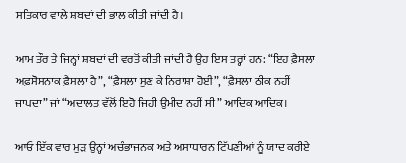ਸਤਿਕਾਰ ਵਾਲੇ ਸ਼ਬਦਾਂ ਦੀ ਭਾਲ ਕੀਤੀ ਜਾਂਦੀ ਹੈ।

ਆਮ ਤੌਰ ਤੇ ਜਿਨ੍ਹਾਂ ਸ਼ਬਦਾਂ ਦੀ ਵਰਤੋਂ ਕੀਤੀ ਜਾਂਦੀ ਹੈ ਉਹ ਇਸ ਤਰ੍ਹਾਂ ਹਨ: “ਇਹ ਫ਼ੈਸਲਾ ਅਫ਼ਸੋਸਨਾਕ ਫ਼ੈਸਲਾ ਹੈ”, “ਫ਼ੈਸਲਾ ਸੁਣ ਕੇ ਨਿਰਾਸ਼ਾ ਹੋਈ”, “ਫ਼ੈਸਲਾ ਠੀਕ ਨਹੀਂ ਜਾਪਦਾ” ਜਾਂ “ਅਦਾਲਤ ਵੱਲੋਂ ਇਹੋ ਜਿਹੀ ਉਮੀਦ ਨਹੀਂ ਸੀ” ਆਦਿਕ ਆਦਿਕ।

ਆਓ ਇੱਕ ਵਾਰ ਮੁੜ ਉਨ੍ਹਾਂ ਅਚੰਭਾਜਨਕ ਅਤੇ ਅਸਾਧਾਰਨ ਟਿੱਪਣੀਆਂ ਨੂੰ ਯਾਦ ਕਰੀਏ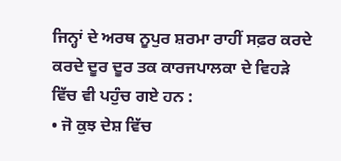ਜਿਨ੍ਹਾਂ ਦੇ ਅਰਥ ਨੂਪੁਰ ਸ਼ਰਮਾ ਰਾਹੀਂ ਸਫ਼ਰ ਕਰਦੇ ਕਰਦੇ ਦੂਰ ਦੂਰ ਤਕ ਕਾਰਜਪਾਲਕਾ ਦੇ ਵਿਹੜੇ ਵਿੱਚ ਵੀ ਪਹੁੰਚ ਗਏ ਹਨ :
• ਜੋ ਕੁਝ ਦੇਸ਼ ਵਿੱਚ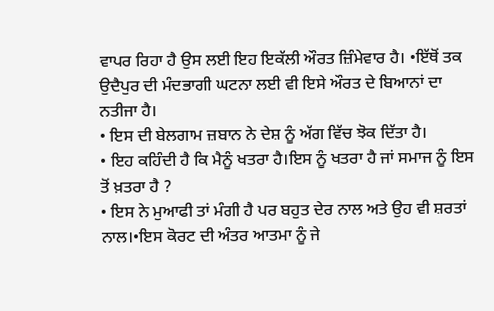ਵਾਪਰ ਰਿਹਾ ਹੈ ਉਸ ਲਈ ਇਹ ਇਕੱਲੀ ਔਰਤ ਜ਼ਿੰਮੇਵਾਰ ਹੈ। •ਇੱਥੋਂ ਤਕ ਉਦੈਪੁਰ ਦੀ ਮੰਦਭਾਗੀ ਘਟਨਾ ਲਈ ਵੀ ਇਸੇ ਔਰਤ ਦੇ ਬਿਆਨਾਂ ਦਾ ਨਤੀਜਾ ਹੈ।
• ਇਸ ਦੀ ਬੇਲਗਾਮ ਜ਼ਬਾਨ ਨੇ ਦੇਸ਼ ਨੂੰ ਅੱਗ ਵਿੱਚ ਝੋਕ ਦਿੱਤਾ ਹੈ।
• ਇਹ ਕਹਿੰਦੀ ਹੈ ਕਿ ਮੈਨੂੰ ਖਤਰਾ ਹੈ।ਇਸ ਨੂੰ ਖਤਰਾ ਹੈ ਜਾਂ ਸਮਾਜ ਨੂੰ ਇਸ ਤੋਂ ਖ਼ਤਰਾ ਹੈ ?
• ਇਸ ਨੇ ਮੁਆਫੀ ਤਾਂ ਮੰਗੀ ਹੈ ਪਰ ਬਹੁਤ ਦੇਰ ਨਾਲ ਅਤੇ ਉਹ ਵੀ ਸ਼ਰਤਾਂ ਨਾਲ।•ਇਸ ਕੋਰਟ ਦੀ ਅੰਤਰ ਆਤਮਾ ਨੂੰ ਜੇ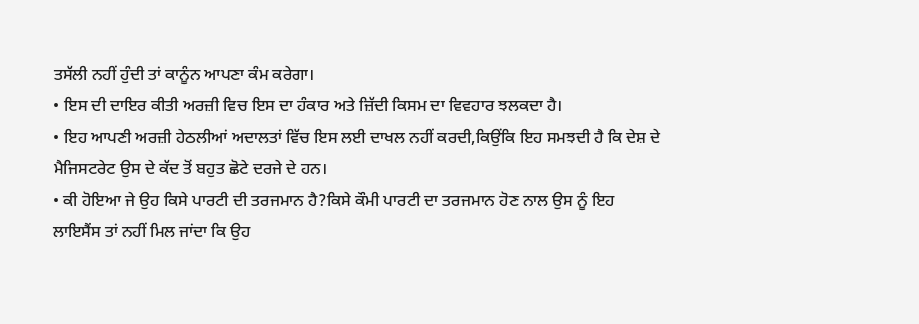ਤਸੱਲੀ ਨਹੀਂ ਹੁੰਦੀ ਤਾਂ ਕਾਨੂੰਨ ਆਪਣਾ ਕੰਮ ਕਰੇਗਾ।
• ਇਸ ਦੀ ਦਾਇਰ ਕੀਤੀ ਅਰਜ਼ੀ ਵਿਚ ਇਸ ਦਾ ਹੰਕਾਰ ਅਤੇ ਜ਼ਿੱਦੀ ਕਿਸਮ ਦਾ ਵਿਵਹਾਰ ਝਲਕਦਾ ਹੈ।
• ਇਹ ਆਪਣੀ ਅਰਜ਼ੀ ਹੇਠਲੀਆਂ ਅਦਾਲਤਾਂ ਵਿੱਚ ਇਸ ਲਈ ਦਾਖਲ ਨਹੀਂ ਕਰਦੀ,ਕਿਉਂਕਿ ਇਹ ਸਮਝਦੀ ਹੈ ਕਿ ਦੇਸ਼ ਦੇ ਮੈਜਿਸਟਰੇਟ ਉਸ ਦੇ ਕੱਦ ਤੋਂ ਬਹੁਤ ਛੋਟੇ ਦਰਜੇ ਦੇ ਹਨ।
• ਕੀ ਹੋਇਆ ਜੇ ਉਹ ਕਿਸੇ ਪਾਰਟੀ ਦੀ ਤਰਜਮਾਨ ਹੈ?ਕਿਸੇ ਕੌਮੀ ਪਾਰਟੀ ਦਾ ਤਰਜਮਾਨ ਹੋਣ ਨਾਲ ਉਸ ਨੂੰ ਇਹ ਲਾਇਸੈਂਸ ਤਾਂ ਨਹੀਂ ਮਿਲ ਜਾਂਦਾ ਕਿ ਉਹ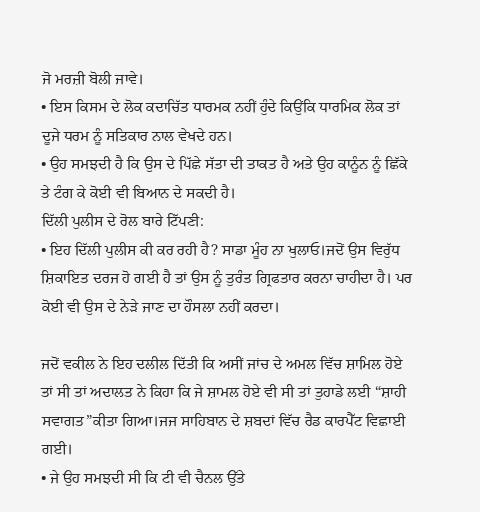ਜੋ ਮਰਜ਼ੀ ਬੋਲੀ ਜਾਵੇ।
• ਇਸ ਕਿਸਮ ਦੇ ਲੋਕ ਕਦਾਚਿੱਤ ਧਾਰਮਕ ਨਹੀਂ ਹੁੰਦੇ ਕਿਉਂਕਿ ਧਾਰਮਿਕ ਲੋਕ ਤਾਂ ਦੂਜੇ ਧਰਮ ਨੂੰ ਸਤਿਕਾਰ ਨਾਲ ਵੇਖਦੇ ਹਨ।
• ਉਹ ਸਮਝਦੀ ਹੈ ਕਿ ਉਸ ਦੇ ਪਿੱਛੇ ਸੱਤਾ ਦੀ ਤਾਕਤ ਹੈ ਅਤੇ ਉਹ ਕਾਨੂੰਨ ਨੂੰ ਛਿੱਕੇ ਤੇ ਟੰਗ ਕੇ ਕੋਈ ਵੀ ਬਿਆਨ ਦੇ ਸਕਦੀ ਹੈ।
ਦਿੱਲੀ ਪੁਲੀਸ ਦੇ ਰੋਲ ਬਾਰੇ ਟਿੱਪਣੀ:
• ਇਹ ਦਿੱਲੀ ਪੁਲੀਸ ਕੀ ਕਰ ਰਹੀ ਹੈ? ਸਾਡਾ ਮੂੰਹ ਨਾ ਖੁਲਾਓ।ਜਦੋਂ ਉਸ ਵਿਰੁੱਧ ਸ਼ਿਕਾਇਤ ਦਰਜ ਹੋ ਗਈ ਹੈ ਤਾਂ ਉਸ ਨੂੰ ਤੁਰੰਤ ਗ੍ਰਿਫਤਾਰ ਕਰਨਾ ਚਾਹੀਦਾ ਹੈ। ਪਰ ਕੋਈ ਵੀ ਉਸ ਦੇ ਨੇੜੇ ਜਾਣ ਦਾ ਹੌਸਲਾ ਨਹੀਂ ਕਰਦਾ।

ਜਦੋਂ ਵਕੀਲ ਨੇ ਇਹ ਦਲੀਲ ਦਿੱਤੀ ਕਿ ਅਸੀਂ ਜਾਂਚ ਦੇ ਅਮਲ ਵਿੱਚ ਸ਼ਾਮਿਲ ਹੋਏ ਤਾਂ ਸੀ ਤਾਂ ਅਦਾਲਤ ਨੇ ਕਿਹਾ ਕਿ ਜੇ ਸ਼ਾਮਲ ਹੋਏ ਵੀ ਸੀ ਤਾਂ ਤੁਹਾਡੇ ਲਈ “ਸ਼ਾਹੀ ਸਵਾਗਤ”ਕੀਤਾ ਗਿਆ।ਜਜ ਸਾਹਿਬਾਨ ਦੇ ਸ਼ਬਦਾਂ ਵਿੱਚ ਰੈਡ ਕਾਰਪੈੱਟ ਵਿਛਾਈ ਗਈ।
• ਜੇ ਉਹ ਸਮਝਦੀ ਸੀ ਕਿ ਟੀ ਵੀ ਚੈਨਲ ਉੱਤੇ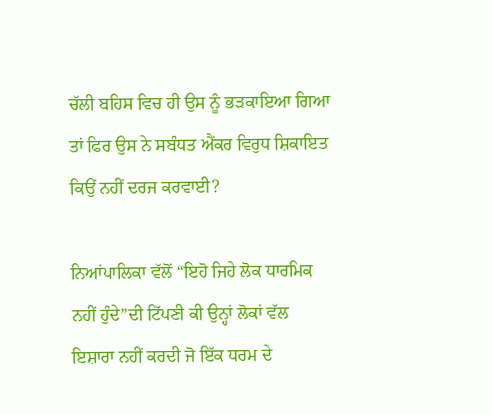ਚੱਲੀ ਬਹਿਸ ਵਿਚ ਹੀ ਉਸ ਨੂੰ ਭੜਕਾਇਆ ਗਿਆ ਤਾਂ ਫਿਰ ਉਸ ਨੇ ਸਬੰਧਤ ਐਂਕਰ ਵਿਰੁਧ ਸ਼ਿਕਾਇਤ ਕਿਉਂ ਨਹੀਂ ਦਰਜ ਕਰਵਾਈ?

ਨਿਆਂਪਾਲਿਕਾ ਵੱਲੋਂ “ਇਹੋ ਜਿਹੇ ਲੋਕ ਧਾਰਮਿਕ ਨਹੀਂ ਹੁੰਦੇ”ਦੀ ਟਿੱਪਣੀ ਕੀ ਉਨ੍ਹਾਂ ਲੋਕਾਂ ਵੱਲ ਇਸ਼ਾਰਾ ਨਹੀਂ ਕਰਦੀ ਜੋ ਇੱਕ ਧਰਮ ਦੇ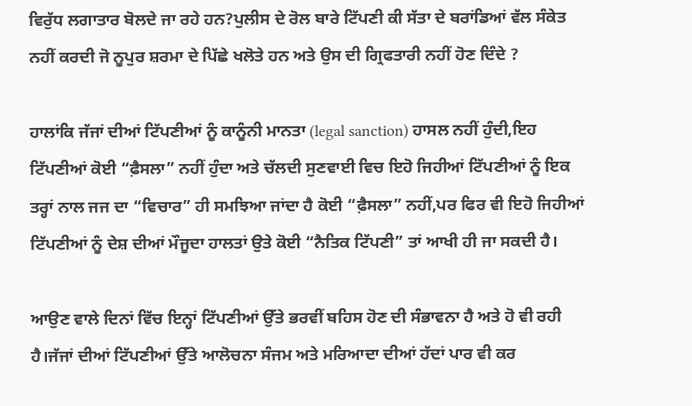ਵਿਰੁੱਧ ਲਗਾਤਾਰ ਬੋਲਦੇ ਜਾ ਰਹੇ ਹਨ?ਪੁਲੀਸ ਦੇ ਰੋਲ ਬਾਰੇ ਟਿੱਪਣੀ ਕੀ ਸੱਤਾ ਦੇ ਬਰਾਂਡਿਆਂ ਵੱਲ ਸੰਕੇਤ ਨਹੀਂ ਕਰਦੀ ਜੋ ਨੂਪੁਰ ਸ਼ਰਮਾ ਦੇ ਪਿੱਛੇ ਖਲੋਤੇ ਹਨ ਅਤੇ ਉਸ ਦੀ ਗ੍ਰਿਫਤਾਰੀ ਨਹੀਂ ਹੋਣ ਦਿੰਦੇ ?

ਹਾਲਾਂਕਿ ਜੱਜਾਂ ਦੀਆਂ ਟਿੱਪਣੀਆਂ ਨੂੰ ਕਾਨੂੰਨੀ ਮਾਨਤਾ (legal sanction) ਹਾਸਲ ਨਹੀਂ ਹੁੰਦੀ,ਇਹ ਟਿੱਪਣੀਆਂ ਕੋਈ “ਫ਼ੈਸਲਾ” ਨਹੀਂ ਹੁੰਦਾ ਅਤੇ ਚੱਲਦੀ ਸੁਣਵਾਈ ਵਿਚ ਇਹੋ ਜਿਹੀਆਂ ਟਿੱਪਣੀਆਂ ਨੂੰ ਇਕ ਤਰ੍ਹਾਂ ਨਾਲ ਜਜ ਦਾ “ਵਿਚਾਰ” ਹੀ ਸਮਝਿਆ ਜਾਂਦਾ ਹੈ ਕੋਈ “ਫ਼ੈਸਲਾ” ਨਹੀਂ,ਪਰ ਫਿਰ ਵੀ ਇਹੋ ਜਿਹੀਆਂ ਟਿੱਪਣੀਆਂ ਨੂੰ ਦੇਸ਼ ਦੀਆਂ ਮੌਜੂਦਾ ਹਾਲਤਾਂ ਉਤੇ ਕੋਈ “ਨੈਤਿਕ ਟਿੱਪਣੀ” ਤਾਂ ਆਖੀ ਹੀ ਜਾ ਸਕਦੀ ਹੈ।

ਆਉਣ ਵਾਲੇ ਦਿਨਾਂ ਵਿੱਚ ਇਨ੍ਹਾਂ ਟਿੱਪਣੀਆਂ ਉੱਤੇ ਭਰਵੀਂ ਬਹਿਸ ਹੋਣ ਦੀ ਸੰਭਾਵਨਾ ਹੈ ਅਤੇ ਹੋ ਵੀ ਰਹੀ ਹੈ।ਜੱਜਾਂ ਦੀਆਂ ਟਿੱਪਣੀਆਂ ਉੱਤੇ ਆਲੋਚਨਾ ਸੰਜਮ ਅਤੇ ਮਰਿਆਦਾ ਦੀਆਂ ਹੱਦਾਂ ਪਾਰ ਵੀ ਕਰ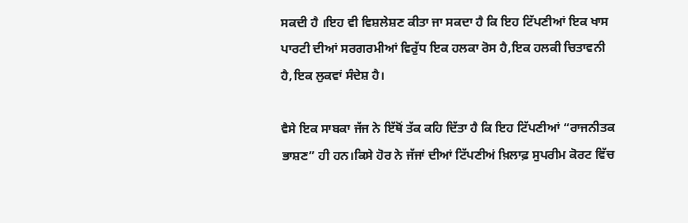ਸਕਦੀ ਹੈ ।ਇਹ ਵੀ ਵਿਸ਼ਲੇਸ਼ਣ ਕੀਤਾ ਜਾ ਸਕਦਾ ਹੈ ਕਿ ਇਹ ਟਿੱਪਣੀਆਂ ਇਕ ਖਾਸ ਪਾਰਟੀ ਦੀਆਂ ਸਰਗਰਮੀਆਂ ਵਿਰੁੱਧ ਇਕ ਹਲਕਾ ਰੋਸ ਹੈ,ਇਕ ਹਲਕੀ ਚਿਤਾਵਨੀ ਹੈ,ਇਕ ਲੁਕਵਾਂ ਸੰਦੇਸ਼ ਹੈ।

ਵੈਸੇ ਇਕ ਸਾਬਕਾ ਜੱਜ ਨੇ ਇੱਥੋਂ ਤੱਕ ਕਹਿ ਦਿੱਤਾ ਹੈ ਕਿ ਇਹ ਟਿੱਪਣੀਆਂ “ਰਾਜਨੀਤਕ ਭਾਸ਼ਣ” ਹੀ ਹਨ।ਕਿਸੇ ਹੋਰ ਨੇ ਜੱਜਾਂ ਦੀਆਂ ਟਿੱਪਣੀਅਂ ਖ਼ਿਲਾਫ਼ ਸੁਪਰੀਮ ਕੋਰਟ ਵਿੱਚ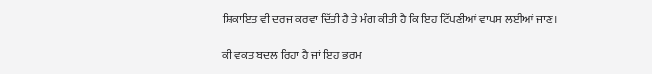ਸ਼ਿਕਾਇਤ ਵੀ ਦਰਜ ਕਰਵਾ ਦਿੱਤੀ ਹੈ ਤੇ ਮੰਗ ਕੀਤੀ ਹੈ ਕਿ ਇਹ ਟਿੱਪਣੀਆਂ ਵਾਪਸ ਲਈਆਂ ਜਾਣ।

ਕੀ ਵਕਤ ਬਦਲ ਰਿਹਾ ਹੈ ਜਾਂ ਇਹ ਭਰਮ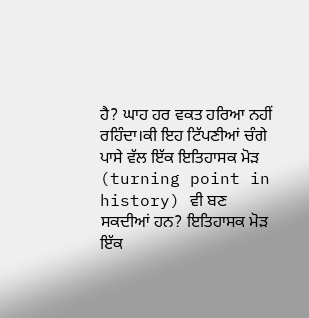ਹੈ? ਘਾਹ ਹਰ ਵਕਤ ਹਰਿਆ ਨਹੀਂ ਰਹਿੰਦਾ।ਕੀ ਇਹ ਟਿੱਪਣੀਆਂ ਚੰਗੇ ਪਾਸੇ ਵੱਲ ਇੱਕ ਇਤਿਹਾਸਕ ਮੋੜ (turning point in history) ਵੀ ਬਣ ਸਕਦੀਆਂ ਹਨ? ਇਤਿਹਾਸਕ ਮੋੜ ਇੱਕ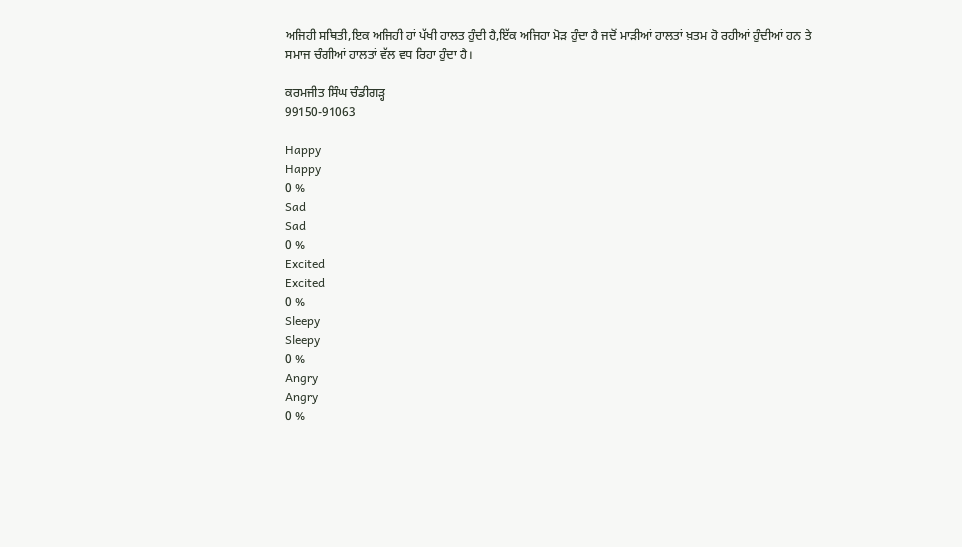ਅਜਿਹੀ ਸਥਿਤੀ,ਇਕ ਅਜਿਹੀ ਹਾਂ ਪੱਖੀ ਹਾਲਤ ਹੁੰਦੀ ਹੈ,ਇੱਕ ਅਜਿਹਾ ਮੋੜ ਹੁੰਦਾ ਹੈ ਜਦੋਂ ਮਾੜੀਆਂ ਹਾਲਤਾਂ ਖ਼ਤਮ ਹੋ ਰਹੀਆਂ ਹੁੰਦੀਆਂ ਹਨ ਤੇ ਸਮਾਜ ਚੰਗੀਆਂ ਹਾਲਤਾਂ ਵੱਲ ਵਧ ਰਿਹਾ ਹੁੰਦਾ ਹੈ।

ਕਰਮਜੀਤ ਸਿੰਘ ਚੰਡੀਗੜ੍ਹ
99150-91063

Happy
Happy
0 %
Sad
Sad
0 %
Excited
Excited
0 %
Sleepy
Sleepy
0 %
Angry
Angry
0 %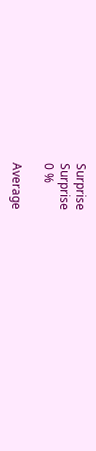Surprise
Surprise
0 %

Average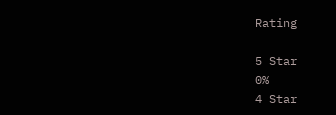Rating

5 Star
0%
4 Star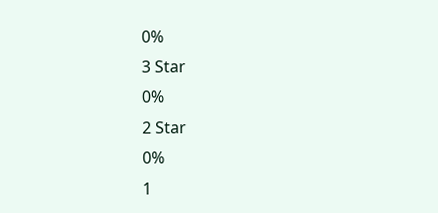0%
3 Star
0%
2 Star
0%
1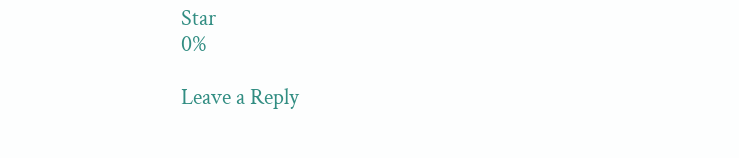Star
0%

Leave a Reply